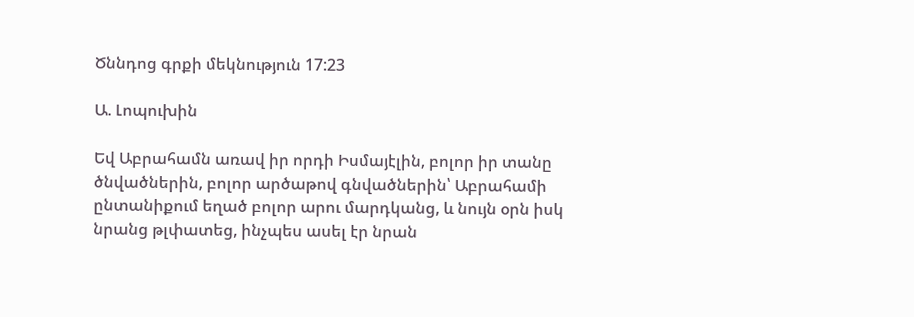Ծննդոց գրքի մեկնություն 17:23

Ա. Լոպուխին

Եվ Աբրահամն առավ իր որդի Իսմայէլին, բոլոր իր տանը ծնվածներին, բոլոր արծաթով գնվածներին՝ Աբրահամի ընտանիքում եղած բոլոր արու մարդկանց, և նույն օրն իսկ նրանց թլփատեց, ինչպես ասել էր նրան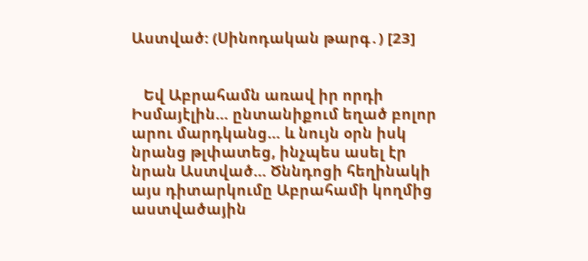Աստված: (Սինոդական թարգ․) [23]


   Եվ Աբրահամն առավ իր որդի Իսմայէլին… ընտանիքում եղած բոլոր արու մարդկանց… և նույն օրն իսկ նրանց թլփատեց, ինչպես ասել էր նրան Աստված… Ծննդոցի հեղինակի այս դիտարկումը Աբրահամի կողմից աստվածային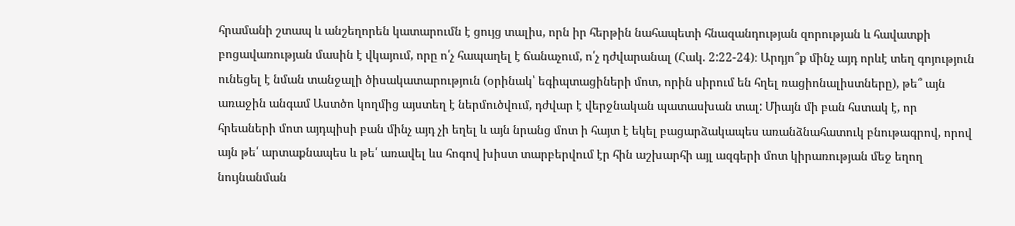հրամանի շտապ և անշեղորեն կատարումն է ցույց տալիս, որն իր հերթին նահապետի հնազանդության զորության և հավատքի բոցավառության մասին է վկայում, որը ո՛չ հապաղել է ճանաչում, ո՛չ դժվարանալ (Հակ. 2:22-24)։ Արդյո՞ք մինչ այդ որևէ տեղ գոյություն ունեցել է նման տանջալի ծիսակատարություն (օրինակ՝ եգիպտացիների մոտ, որին սիրում են հղել ռացիոնալիստները), թե՞ այն առաջին անգամ Աստծո կողմից այստեղ է ներմուծվում, դժվար է վերջնական պատասխան տալ: Միայն մի բան հստակ է, որ հրեաների մոտ այդպիսի բան մինչ այդ չի եղել և այն նրանց մոտ ի հայտ է եկել բացարձակապես առանձնահատուկ բնութագրով, որով այն թե՛ արտաքնապես և թե՛ առավել ևս հոգով խիստ տարբերվում էր հին աշխարհի այլ ազգերի մոտ կիրառության մեջ եղող նույնանման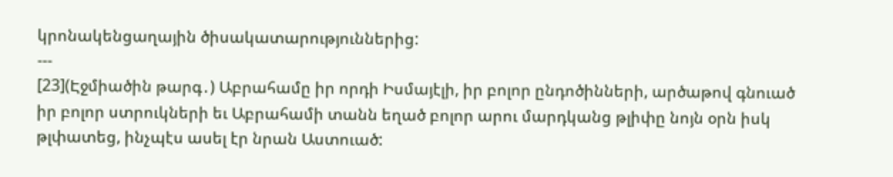կրոնակենցաղային ծիսակատարություններից:
---
[23](Էջմիածին թարգ․) Աբրահամը իր որդի Իսմայէլի, իր բոլոր ընդոծինների, արծաթով գնուած իր բոլոր ստրուկների եւ Աբրահամի տանն եղած բոլոր արու մարդկանց թլիփը նոյն օրն իսկ թլփատեց, ինչպէս ասել էր նրան Աստուած: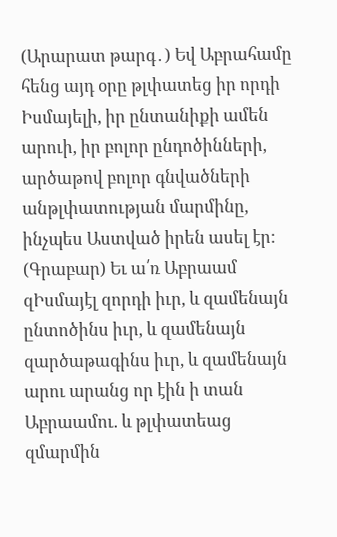(Արարատ թարգ․) Եվ Աբրահամը հենց այդ օրը թլփատեց իր որդի Իսմայելի, իր ընտանիքի ամեն արուի, իր բոլոր ընդոծինների, արծաթով բոլոր գնվածների անթլփատության մարմինը, ինչպես Աստված իրեն ասել էր:
(Գրաբար) Եւ ա՛ռ Աբրաամ զԻսմայէլ զորդի իւր, և զամենայն ընտոծինս իւր, և զամենայն զարծաթագինս իւր, և զամենայն արու արանց որ էին ի տան Աբրաամու. և թլփատեաց զմարմին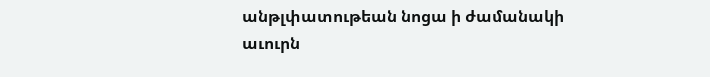անթլփատութեան նոցա ի ժամանակի աւուրն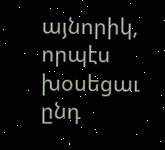այնորիկ, որպէս խօսեցաւ ընդ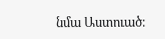նմա Աստուած։